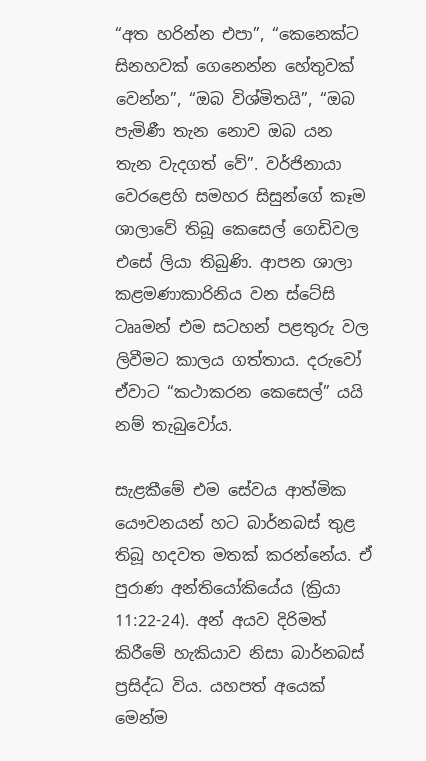“අත හරින්න එපා”, “කෙනෙක්ට සිනහවක් ගෙනෙන්න හේතුවක් වෙන්න”, “ඔබ විශ්මිතයි”, “ඔබ පැමිණී තැන නොව ඔබ යන තැන වැදගත් වේ”. වර්ජිනායා වෙරළෙහි සමහර සිසුන්ගේ කෑම ශාලාවේ තිබූ කෙසෙල් ගෙඩිවල එසේ ලියා තිබුණි. ආපන ශාලා කළමණාකාරිනිය වන ස්ටේසි ටෲමන් එම සටහන් පළතුරු වල ලිවීමට කාලය ගත්තාය. දරුවෝ ඒවාට “කථාකරන කෙසෙල්” යයි නම් තැබුවෝය.

සැළකීමේ එම සේවය ආත්මික යෞවනයන් හට බාර්නබස් තුළ තිබූ හදවත මතක් කරන්නේය. ඒ පුරාණ අන්තියෝකියේය (ක්‍රියා 11:22-24). අන් අයව දිරිමත් කිරීමේ හැකියාව නිසා බාර්නබස් ප්‍රසිද්ධ විය. යහපත් අයෙක් මෙන්ම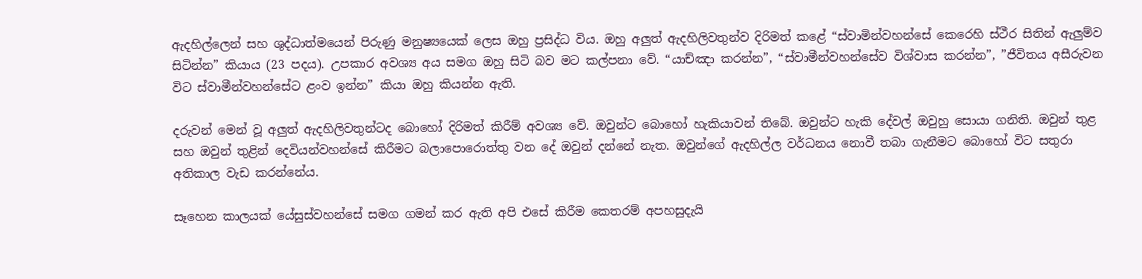ඇදහිල්ලෙන් සහ ශුද්ධාත්මයෙන් පිරුණු මනුෂ්‍යයෙක් ලෙස ඔහු ප්‍රසිද්ධ විය. ඔහු අලුත් ඇදහිලිවතුන්ව දිරිමත් කළේ “ස්වාමින්වහන්සේ කෙරෙහි ස්ථීර සිතින් ඇලුම්ව සිටින්න” කියාය (23 පදය). උපකාර අවශ්‍ය අය සමග ඔහු සිටි බව මට කල්පනා වේ. “යාච්ඤා කරන්න”, “ස්වාමීන්වහන්සේව විශ්වාස කරන්න”, ”ජීවිතය අසීරුවන විට ස්වාමීන්වහන්සේට ළංව ඉන්න” කියා ඔහු කියන්න ඇති.

දරුවන් මෙන් වූ අලුත් ඇදහිලිවතුන්ටද බොහෝ දිරිමත් කිරීම් අවශ්‍ය වේ. ඔවුන්ට බොහෝ හැකියාවන් තිබේ. ඔවුන්ට හැකි දේවල් ඔවුහු සොයා ගනිති. ඔවුන් තුළ සහ ඔවුන් තුළින් දෙවියන්වහන්සේ කිරීමට බලාපොරොත්තු වන දේ ඔවුන් දන්නේ නැත. ඔවුන්ගේ ඇදහිල්ල වර්ධනය නොවී තබා ගැනීමට බොහෝ විට සතුරා අතිකාල වැඩ කරන්නේය.

සෑහෙන කාලයක් යේසුස්වහන්සේ සමග ගමන් කර ඇති අපි එසේ කිරීම කෙතරම් අපහසුදැයි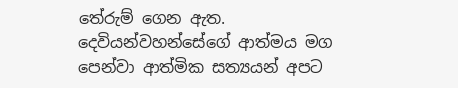තේරුම් ගෙන ඇත. දෙවියන්වහන්සේගේ ආත්මය මග පෙන්වා ආත්මික සත්‍යයන් අපට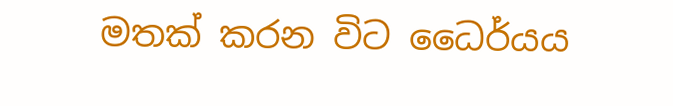මතක් කරන විට ධෛර්යය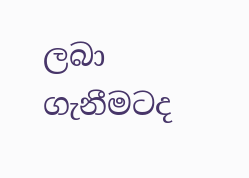ලබා ගැනීමටද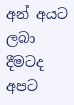අන් අයට ලබා දීමටද අපට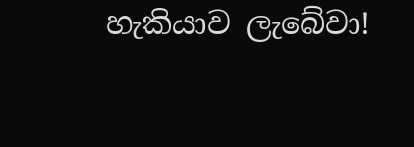හැකියාව ලැබේවා!